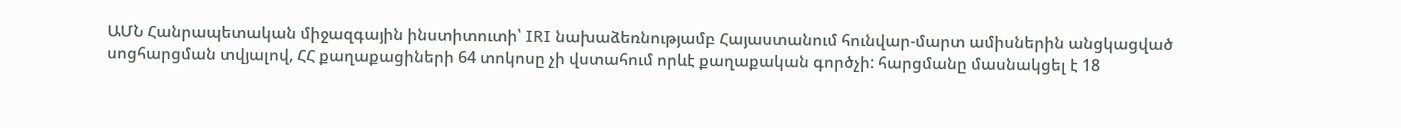ԱՄՆ Հանրապետական միջազգային ինստիտուտի՝ IRI նախաձեռնությամբ Հայաստանում հունվար-մարտ ամիսներին անցկացված սոցհարցման տվյալով, ՀՀ քաղաքացիների 64 տոկոսը չի վստահում որևէ քաղաքական գործչի: հարցմանը մասնակցել է 18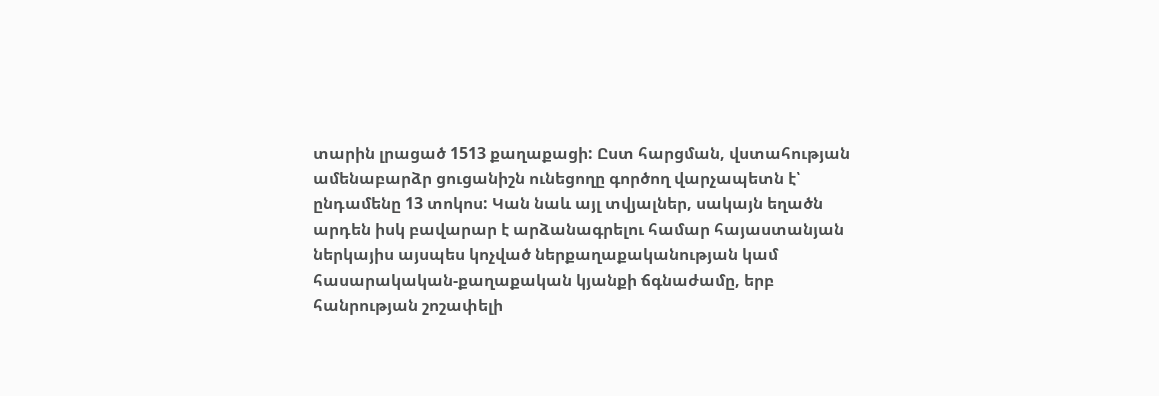տարին լրացած 1513 քաղաքացի: Ըստ հարցման, վստահության ամենաբարձր ցուցանիշն ունեցողը գործող վարչապետն է՝ ընդամենը 13 տոկոս: Կան նաև այլ տվյալներ, սակայն եղածն արդեն իսկ բավարար է արձանագրելու համար հայաստանյան ներկայիս այսպես կոչված ներքաղաքականության կամ հասարակական-քաղաքական կյանքի ճգնաժամը, երբ հանրության շոշափելի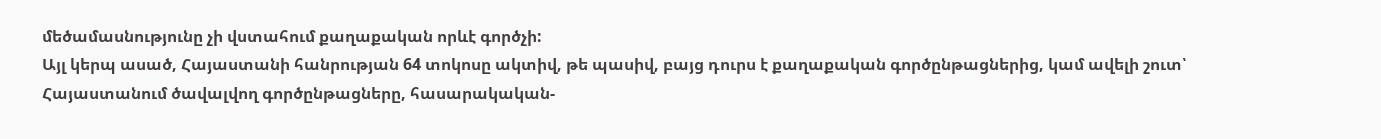մեծամասնությունը չի վստահում քաղաքական որևէ գործչի:
Այլ կերպ ասած, Հայաստանի հանրության 64 տոկոսը ակտիվ, թե պասիվ, բայց դուրս է քաղաքական գործընթացներից, կամ ավելի շուտ՝ Հայաստանում ծավալվող գործընթացները, հասարակական-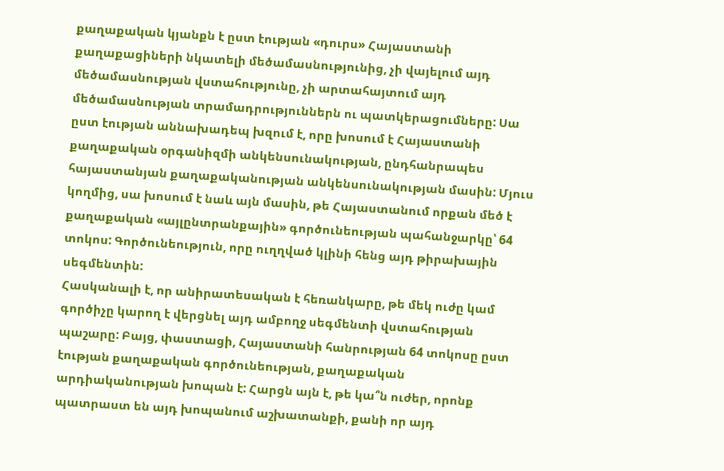քաղաքական կյանքն է ըստ էության «դուրս» Հայաստանի քաղաքացիների նկատելի մեծամասնությունից, չի վայելում այդ մեծամասնության վստահությունը, չի արտահայտում այդ մեծամասնության տրամադրություններն ու պատկերացումները: Սա ըստ էության աննախադեպ խզում է, որը խոսում է Հայաստանի քաղաքական օրգանիզմի անկենսունակության, ընդհանրապես հայաստանյան քաղաքականության անկենսունակության մասին: Մյուս կողմից, սա խոսում է նաև այն մասին, թե Հայաստանում որքան մեծ է քաղաքական «այլընտրանքային» գործունեության պահանջարկը՝ 64 տոկոս: Գործունեություն, որը ուղղված կլինի հենց այդ թիրախային սեգմենտին:
Հասկանալի է, որ անիրատեսական է հեռանկարը, թե մեկ ուժը կամ գործիչը կարող է վերցնել այդ ամբողջ սեգմենտի վստահության պաշարը: Բայց, փաստացի, Հայաստանի հանրության 64 տոկոսը ըստ էության քաղաքական գործունեության, քաղաքական արդիականության խոպան է: Հարցն այն է, թե կա՞ն ուժեր, որոնք պատրաստ են այդ խոպանում աշխատանքի, քանի որ այդ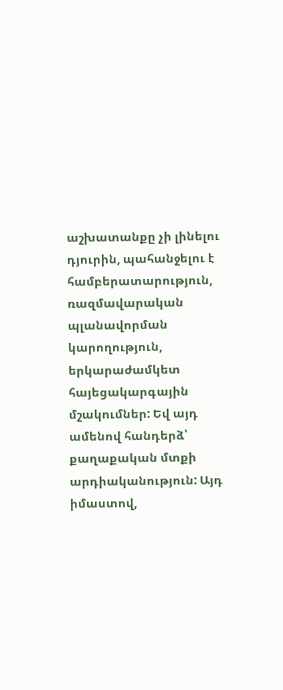աշխատանքը չի լինելու դյուրին, պահանջելու է համբերատարություն, ռազմավարական պլանավորման կարողություն, երկարաժամկետ հայեցակարգային մշակումներ: Եվ այդ ամենով հանդերձ՝ քաղաքական մտքի արդիականություն: Այդ իմաստով,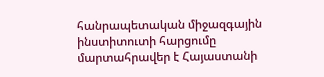հանրապետական միջազգային ինստիտուտի հարցումը մարտահրավեր է Հայաստանի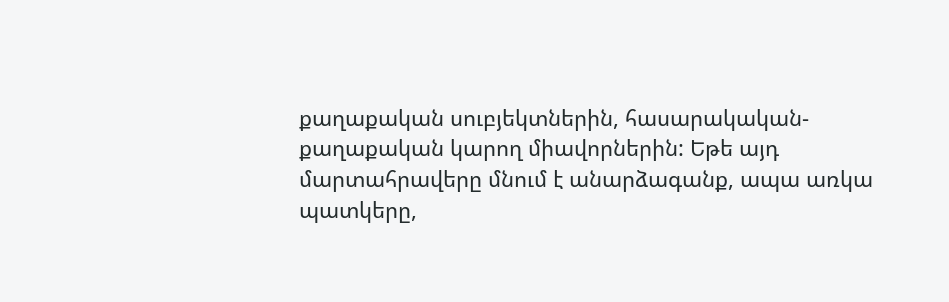քաղաքական սուբյեկտներին, հասարակական-քաղաքական կարող միավորներին: Եթե այդ մարտահրավերը մնում է անարձագանք, ապա առկա պատկերը,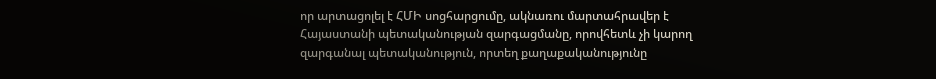որ արտացոլել է ՀՄԻ սոցհարցումը, ակնառու մարտահրավեր է Հայաստանի պետականության զարգացմանը, որովհետև չի կարող զարգանալ պետականություն, որտեղ քաղաքականությունը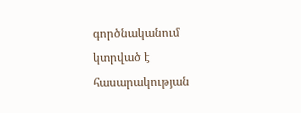գործնականում կտրված է հասարակության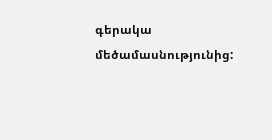գերակա մեծամասնությունից: